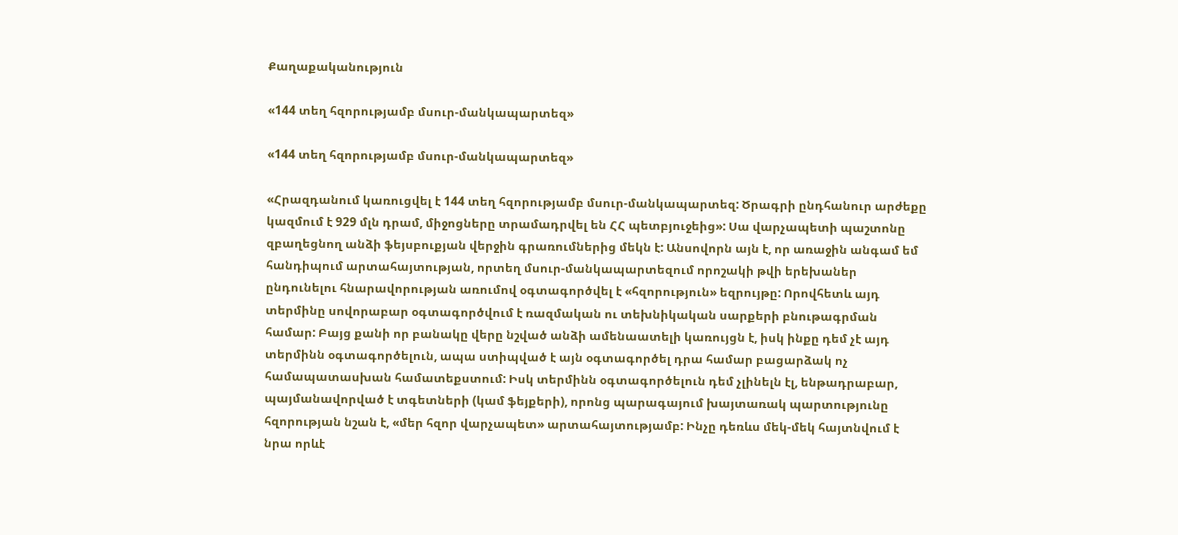Քաղաքականություն

«144 տեղ հզորությամբ մսուր-մանկապարտեզ»

«144 տեղ հզորությամբ մսուր-մանկապարտեզ»

«Հրազդանում կառուցվել է 144 տեղ հզորությամբ մսուր-մանկապարտեզ: Ծրագրի ընդհանուր արժեքը կազմում է 929 մլն դրամ, միջոցները տրամադրվել են ՀՀ պետբյուջեից»: Սա վարչապետի պաշտոնը զբաղեցնող անձի ֆեյսբուքյան վերջին գրառումներից մեկն է: Անսովորն այն է, որ առաջին անգամ եմ հանդիպում արտահայտության, որտեղ մսուր-մանկապարտեզում որոշակի թվի երեխաներ ընդունելու հնարավորության առումով օգտագործվել է «հզորություն» եզրույթը: Որովհետև այդ տերմինը սովորաբար օգտագործվում է ռազմական ու տեխնիկական սարքերի բնութագրման համար: Բայց քանի որ բանակը վերը նշված անձի ամենաատելի կառույցն է, իսկ ինքը դեմ չէ այդ տերմինն օգտագործելուն, ապա ստիպված է այն օգտագործել դրա համար բացարձակ ոչ համապատասխան համատեքստում: Իսկ տերմինն օգտագործելուն դեմ չլինելն էլ, ենթադրաբար, պայմանավորված է տգետների (կամ ֆեյքերի), որոնց պարագայում խայտառակ պարտությունը հզորության նշան է, «մեր հզոր վարչապետ» արտահայտությամբ: Ինչը դեռևս մեկ-մեկ հայտնվում է նրա որևէ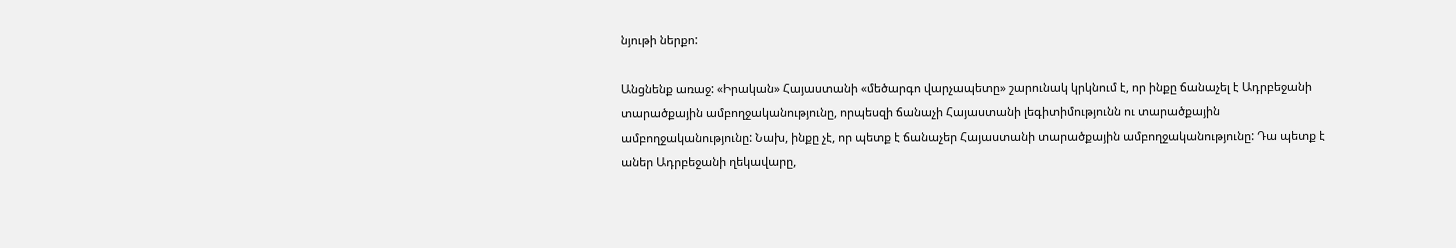նյութի ներքո:

Անցնենք առաջ: «Իրական» Հայաստանի «մեծարգո վարչապետը» շարունակ կրկնում է, որ ինքը ճանաչել է Ադրբեջանի տարածքային ամբողջականությունը, որպեսզի ճանաչի Հայաստանի լեգիտիմությունն ու տարածքային ամբողջականությունը: Նախ, ինքը չէ, որ պետք է ճանաչեր Հայաստանի տարածքային ամբողջականությունը: Դա պետք է աներ Ադրբեջանի ղեկավարը,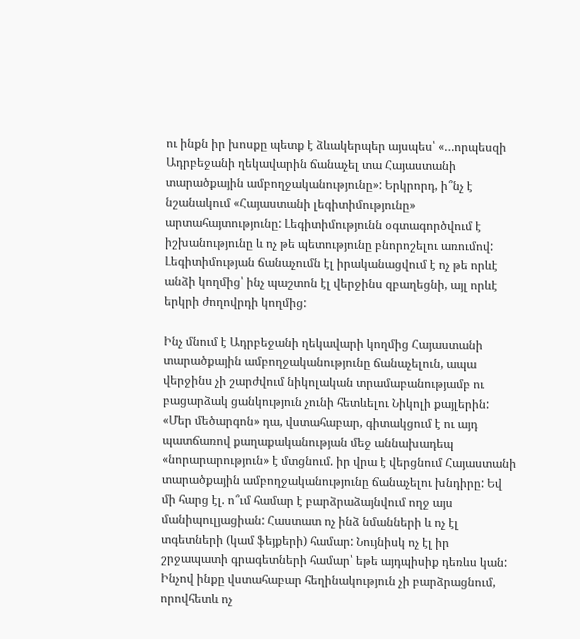ու ինքն իր խոսքը պետք է ձևակերպեր այսպես՝ «…որպեսզի Ադրբեջանի ղեկավարին ճանաչել տա Հայաստանի տարածքային ամբողջականությունը»: Երկրորդ, ի՞նչ է նշանակում «Հայաստանի լեգիտիմությունը» արտահայտությունը: Լեգիտիմությունն օգտագործվում է իշխանությունը և ոչ թե պետությունը բնորոշելու առումով: Լեգիտիմության ճանաչումն էլ իրականացվում է ոչ թե որևէ անձի կողմից՝ ինչ պաշտոն էլ վերջինս զբաղեցնի, այլ որևէ երկրի ժողովրդի կողմից:

Ինչ մնում է Ադրբեջանի ղեկավարի կողմից Հայաստանի տարածքային ամբողջականությունը ճանաչելուն, ապա վերջինս չի շարժվում նիկոլական տրամաբանությամբ ու բացարձակ ցանկություն չունի հետևելու Նիկոլի քայլերին: «Մեր մեծարգոն» դա, վստահաբար, գիտակցում է ու այդ պատճառով քաղաքականության մեջ աննախադեպ «նորարարություն» է մտցնում. իր վրա է վերցնում Հայաստանի տարածքային ամբողջականությունը ճանաչելու խնդիրը: Եվ մի հարց էլ. ո՞ւմ համար է բարձրաձայնվում ողջ այս մանիպուլյացիան: Հաստատ ոչ ինձ նմանների և ոչ էլ տգետների (կամ ֆեյքերի) համար: Նույնիսկ ոչ էլ իր շրջապատի գրագետների համար՝ եթե այդպիսիք դեռևս կան: Ինչով ինքը վստահաբար հեղինակություն չի բարձրացնում, որովհետև ոչ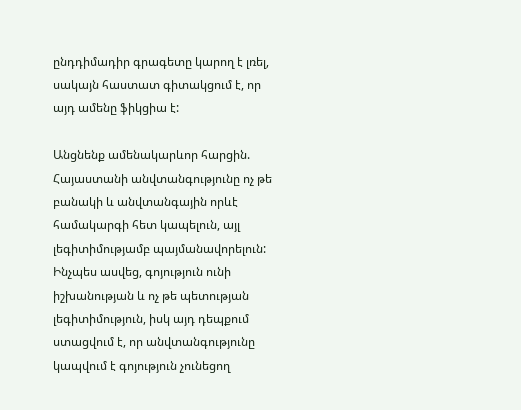ընդդիմադիր գրագետը կարող է լռել, սակայն հաստատ գիտակցում է, որ այդ ամենը ֆիկցիա է:

Անցնենք ամենակարևոր հարցին. Հայաստանի անվտանգությունը ոչ թե բանակի և անվտանգային որևէ համակարգի հետ կապելուն, այլ լեգիտիմությամբ պայմանավորելուն: Ինչպես ասվեց, գոյություն ունի իշխանության և ոչ թե պետության լեգիտիմություն, իսկ այդ դեպքում ստացվում է, որ անվտանգությունը կապվում է գոյություն չունեցող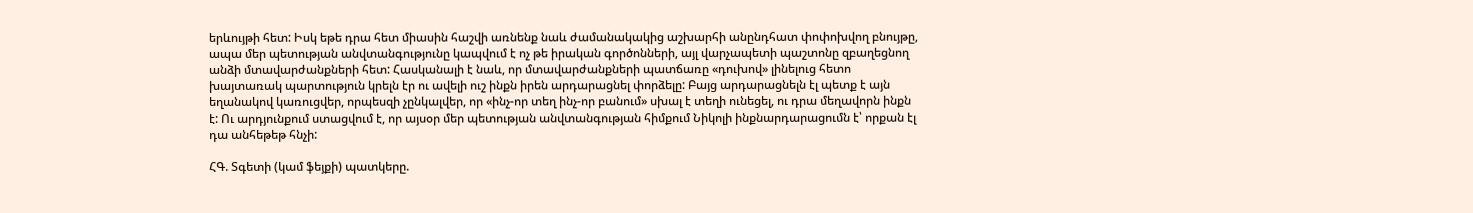երևույթի հետ: Իսկ եթե դրա հետ միասին հաշվի առնենք նաև ժամանակակից աշխարհի անընդհատ փոփոխվող բնույթը, ապա մեր պետության անվտանգությունը կապվում է ոչ թե իրական գործոնների, այլ վարչապետի պաշտոնը զբաղեցնող անձի մտավարժանքների հետ: Հասկանալի է նաև, որ մտավարժանքների պատճառը «դուխով» լինելուց հետո խայտառակ պարտություն կրելն էր ու ավելի ուշ ինքն իրեն արդարացնել փորձելը: Բայց արդարացնելն էլ պետք է այն եղանակով կառուցվեր, որպեսզի չընկալվեր, որ «ինչ-որ տեղ ինչ-որ բանում» սխալ է տեղի ունեցել, ու դրա մեղավորն ինքն է: Ու արդյունքում ստացվում է, որ այսօր մեր պետության անվտանգության հիմքում Նիկոլի ինքնարդարացումն է՝ որքան էլ դա անհեթեթ հնչի:

ՀԳ. Տգետի (կամ ֆեյքի) պատկերը.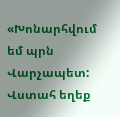«Խոնարհվում եմ պրն Վարչապետ: Վստահ եղեք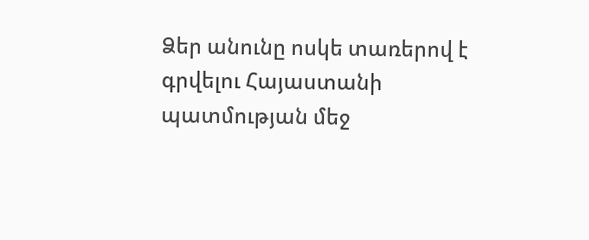Ձեր անունը ոսկե տառերով է գրվելու Հայաստանի պատմության մեջ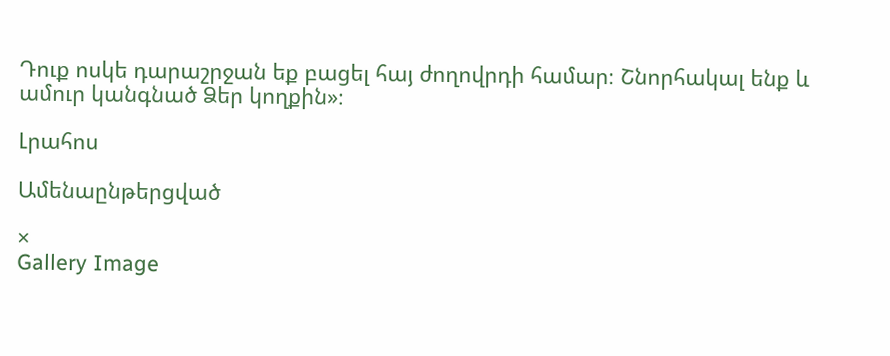Դուք ոսկե դարաշրջան եք բացել հայ ժողովրդի համար։ Շնորհակալ ենք և ամուր կանգնած Ձեր կողքին»։

Լրահոս

Ամենաընթերցված

×
Gallery Image